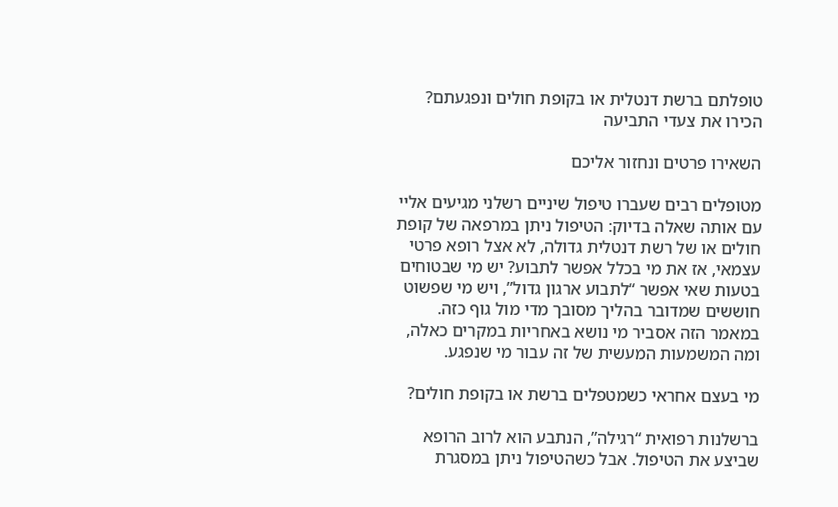טופלתם ברשת דנטלית או בקופת חולים ונפגעתם? הכירו את צעדי התביעה

השאירו פרטים ונחזור אליכם

מטופלים רבים שעברו טיפול שיניים רשלני מגיעים אליי עם אותה שאלה בדיוק: הטיפול ניתן במרפאה של קופת חולים או של רשת דנטלית גדולה, לא אצל רופא פרטי עצמאי, אז את מי בכלל אפשר לתבוע? יש מי שבטוחים בטעות שאי אפשר “לתבוע ארגון גדול”, ויש מי שפשוט חוששים שמדובר בהליך מסובך מדי מול גוף כזה. במאמר הזה אסביר מי נושא באחריות במקרים כאלה, ומה המשמעות המעשית של זה עבור מי שנפגע.

מי בעצם אחראי כשמטפלים ברשת או בקופת חולים?

ברשלנות רפואית “רגילה”, הנתבע הוא לרוב הרופא שביצע את הטיפול. אבל כשהטיפול ניתן במסגרת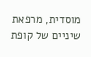מוסדית, מרפאת שיניים של קופת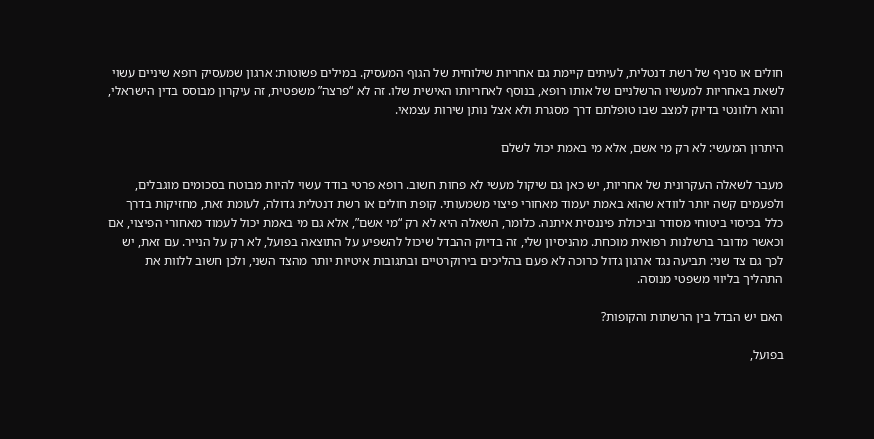חולים או סניף של רשת דנטלית, לעיתים קיימת גם אחריות שילוחית של הגוף המעסיק. במילים פשוטות: ארגון שמעסיק רופא שיניים עשוי לשאת באחריות למעשיו הרשלניים של אותו רופא, בנוסף לאחריותו האישית שלו. זה לא “פרצה” משפטית, זה עיקרון מבוסס בדין הישראלי, והוא רלוונטי בדיוק למצב שבו טופלתם דרך מסגרת ולא אצל נותן שירות עצמאי.

היתרון המעשי: לא רק מי אשם, אלא מי באמת יכול לשלם

מעבר לשאלה העקרונית של אחריות, יש כאן גם שיקול מעשי לא פחות חשוב. רופא פרטי בודד עשוי להיות מבוטח בסכומים מוגבלים, ולפעמים קשה יותר לוודא שהוא באמת יעמוד מאחורי פיצוי משמעותי. קופת חולים או רשת דנטלית גדולה, לעומת זאת, מחזיקות בדרך כלל בכיסוי ביטוחי מסודר וביכולת פיננסית איתנה. כלומר, השאלה היא לא רק “מי אשם”, אלא גם מי באמת יכול לעמוד מאחורי הפיצוי, אם וכאשר מדובר ברשלנות רפואית מוכחת. מהניסיון שלי, זה בדיוק ההבדל שיכול להשפיע על התוצאה בפועל, לא רק על הנייר. עם זאת, יש לכך גם צד שני: תביעה נגד ארגון גדול כרוכה לא פעם בהליכים בירוקרטיים ובתגובות איטיות יותר מהצד השני, ולכן חשוב ללוות את התהליך בליווי משפטי מנוסה.

האם יש הבדל בין הרשתות והקופות?

בפועל,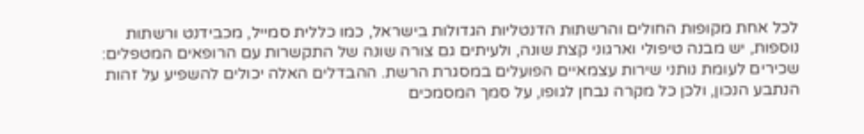לכל אחת מקופות החולים והרשתות הדנטליות הגדולות בישראל, כמו כללית סמייל, מכבידנט ורשתות נוספות, יש מבנה טיפולי וארגוני קצת שונה, ולעיתים גם צורה שונה של התקשרות עם הרופאים המטפלים: שכירים לעומת נותני שירות עצמאיים הפועלים במסגרת הרשת. ההבדלים האלה יכולים להשפיע על זהות הנתבע הנכון, ולכן כל מקרה נבחן לגופו, על סמך המסמכים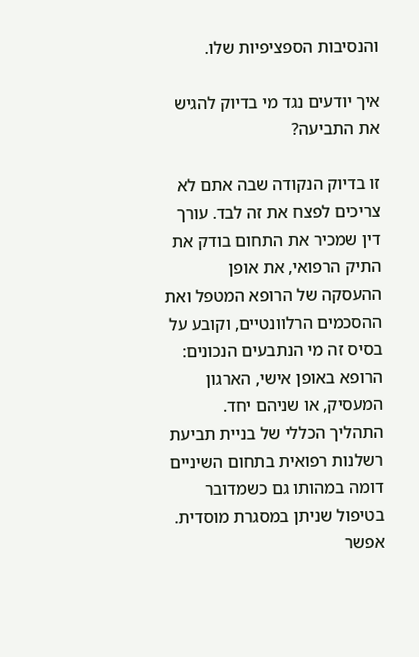והנסיבות הספציפיות שלו.

איך יודעים נגד מי בדיוק להגיש את התביעה?

זו בדיוק הנקודה שבה אתם לא צריכים לפצח את זה לבד. עורך דין שמכיר את התחום בודק את התיק הרפואי, את אופן ההעסקה של הרופא המטפל ואת ההסכמים הרלוונטיים, וקובע על בסיס זה מי הנתבעים הנכונים: הרופא באופן אישי, הארגון המעסיק, או שניהם יחד. התהליך הכללי של בניית תביעת רשלנות רפואית בתחום השיניים דומה במהותו גם כשמדובר בטיפול שניתן במסגרת מוסדית. אפשר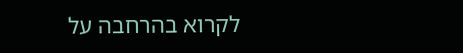לקרוא בהרחבה על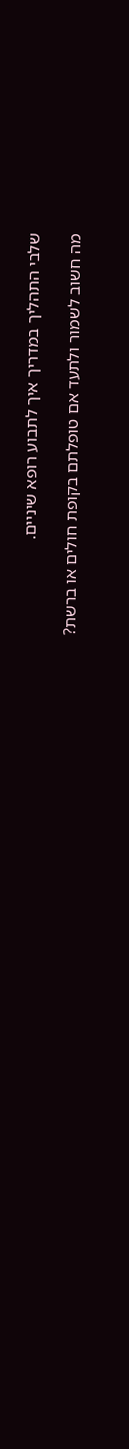שלבי התהליך במדריך איך לתבוע רופא שיניים.

מה חשוב לשמור ולתעד אם טופלתם בקופת חולים או ברשת?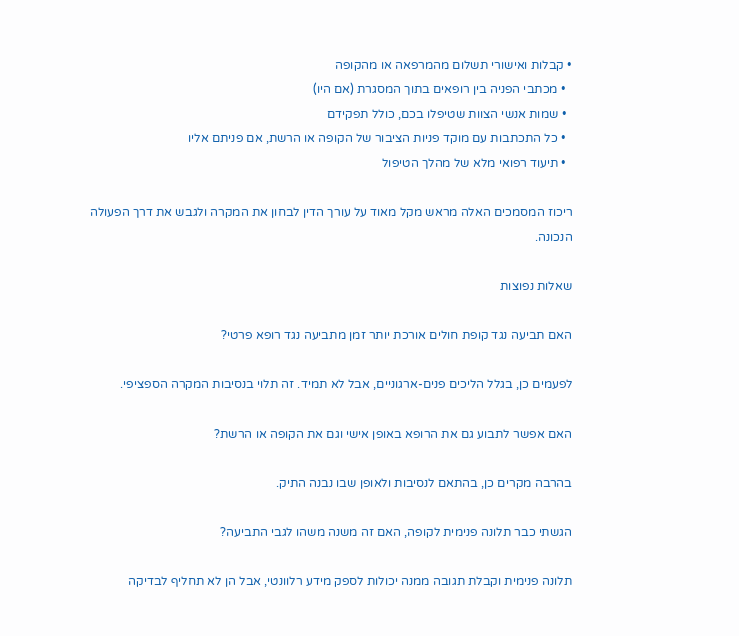• קבלות ואישורי תשלום מהמרפאה או מהקופה
  • מכתבי הפניה בין רופאים בתוך המסגרת (אם היו)
  • שמות אנשי הצוות שטיפלו בכם, כולל תפקידם
  • כל התכתבות עם מוקד פניות הציבור של הקופה או הרשת, אם פניתם אליו
  • תיעוד רפואי מלא של מהלך הטיפול

ריכוז המסמכים האלה מראש מקל מאוד על עורך הדין לבחון את המקרה ולגבש את דרך הפעולה הנכונה.

שאלות נפוצות

האם תביעה נגד קופת חולים אורכת יותר זמן מתביעה נגד רופא פרטי?

לפעמים כן, בגלל הליכים פנים-ארגוניים, אבל לא תמיד. זה תלוי בנסיבות המקרה הספציפי.

האם אפשר לתבוע גם את הרופא באופן אישי וגם את הקופה או הרשת?

בהרבה מקרים כן, בהתאם לנסיבות ולאופן שבו נבנה התיק.

הגשתי כבר תלונה פנימית לקופה, האם זה משנה משהו לגבי התביעה?

תלונה פנימית וקבלת תגובה ממנה יכולות לספק מידע רלוונטי, אבל הן לא תחליף לבדיקה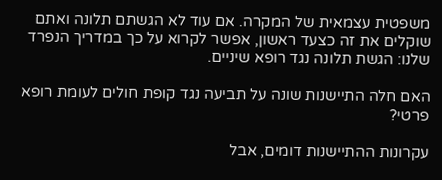משפטית עצמאית של המקרה. אם עוד לא הגשתם תלונה ואתם שוקלים את זה כצעד ראשון, אפשר לקרוא על כך במדריך הנפרד שלנו: הגשת תלונה נגד רופא שיניים.

האם חלה התיישנות שונה על תביעה נגד קופת חולים לעומת רופא פרטי?

עקרונות ההתיישנות דומים, אבל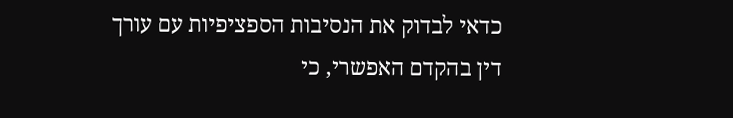כדאי לבדוק את הנסיבות הספציפיות עם עורך דין בהקדם האפשרי, כי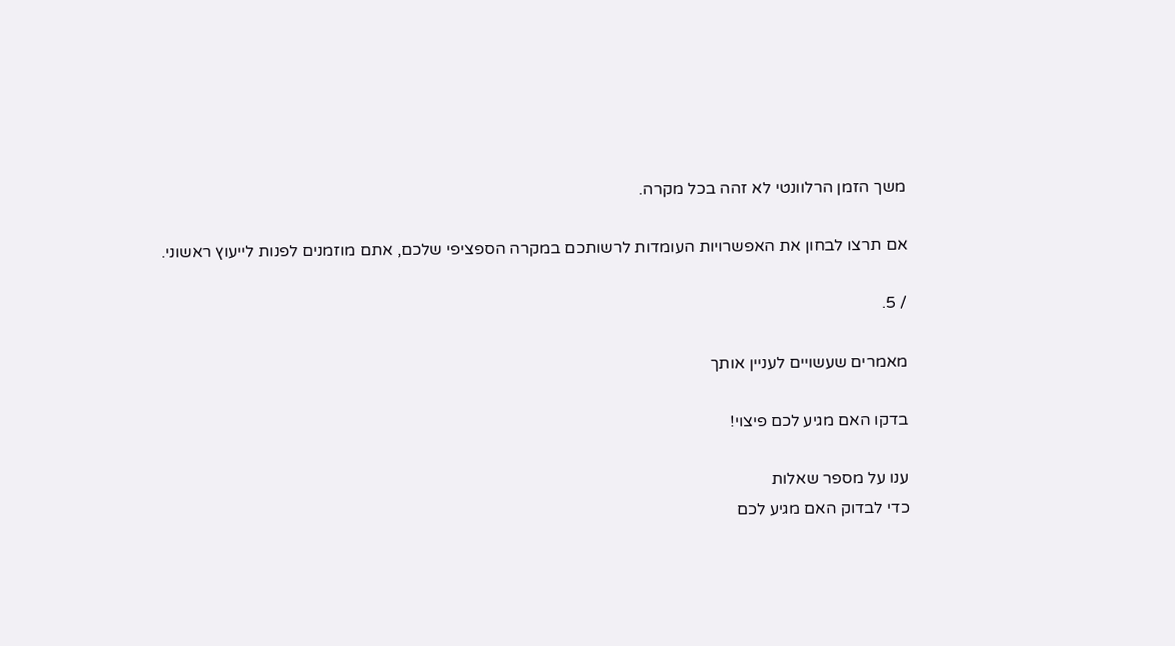משך הזמן הרלוונטי לא זהה בכל מקרה.

אם תרצו לבחון את האפשרויות העומדות לרשותכם במקרה הספציפי שלכם, אתם מוזמנים לפנות לייעוץ ראשוני.

/ 5.

מאמרים שעשויים לעניין אותך

בדקו האם מגיע לכם פיצוי!

ענו על מספר שאלות
כדי לבדוק האם מגיע לכם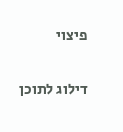פיצוי

דילוג לתוכן